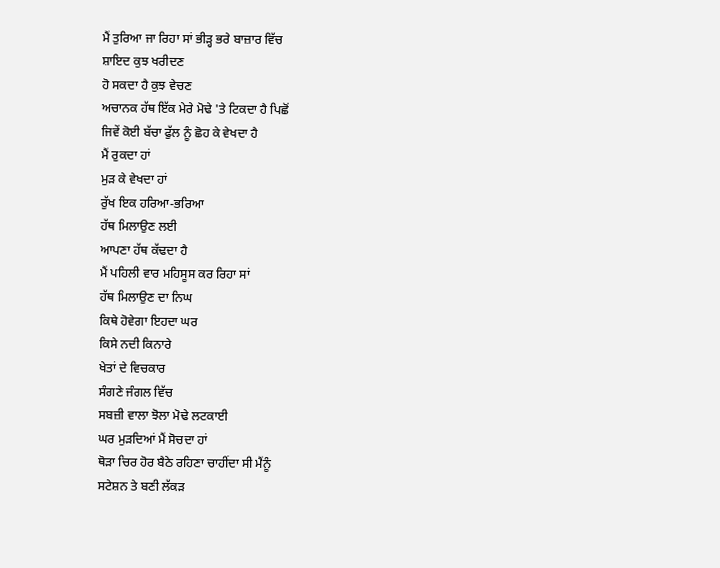ਮੈਂ ਤੁਰਿਆ ਜਾ ਰਿਹਾ ਸਾਂ ਭੀੜ੍ਹ ਭਰੇ ਬਾਜ਼ਾਰ ਵਿੱਚ
ਸ਼ਾਇਦ ਕੁਝ ਖਰੀਦਣ
ਹੋ ਸਕਦਾ ਹੈ ਕੁਝ ਵੇਚਣ
ਅਚਾਨਕ ਹੱਥ ਇੱਕ ਮੇਰੇ ਮੋਢੇ 'ਤੇ ਟਿਕਦਾ ਹੈ ਪਿਛੋਂ
ਜਿਵੇਂ ਕੋਈ ਬੱਚਾ ਫੁੱਲ ਨੂੰ ਛੋਹ ਕੇ ਵੇਖਦਾ ਹੈ
ਮੈਂ ਰੁਕਦਾ ਹਾਂ
ਮੁੜ ਕੇ ਵੇਖਦਾ ਹਾਂ
ਰੁੱਖ ਇਕ ਹਰਿਆ-ਭਰਿਆ
ਹੱਥ ਮਿਲਾਉਣ ਲਈ
ਆਪਣਾ ਹੱਥ ਕੱਢਦਾ ਹੈ
ਮੈਂ ਪਹਿਲੀ ਵਾਰ ਮਹਿਸੂਸ ਕਰ ਰਿਹਾ ਸਾਂ
ਹੱਥ ਮਿਲਾਉਣ ਦਾ ਨਿਘ
ਕਿਥੇ ਹੋਵੇਗਾ ਇਹਦਾ ਘਰ
ਕਿਸੇ ਨਦੀ ਕਿਨਾਰੇ
ਖੇਤਾਂ ਦੇ ਵਿਚਕਾਰ
ਸੰਗਣੇ ਜੰਗਲ ਵਿੱਚ
ਸਬਜ਼ੀ ਵਾਲਾ ਝੋਲਾ ਮੋਢੇ ਲਟਕਾਈ
ਘਰ ਮੁੜਦਿਆਂ ਮੈਂ ਸੋਚਦਾ ਹਾਂ
ਥੋੜਾ ਚਿਰ ਹੋਰ ਬੈਠੇ ਰਹਿਣਾ ਚਾਹੀਂਦਾ ਸੀ ਮੈਂਨੂੰ
ਸਟੇਸ਼ਨ ਤੇ ਬਣੀ ਲੱਕੜ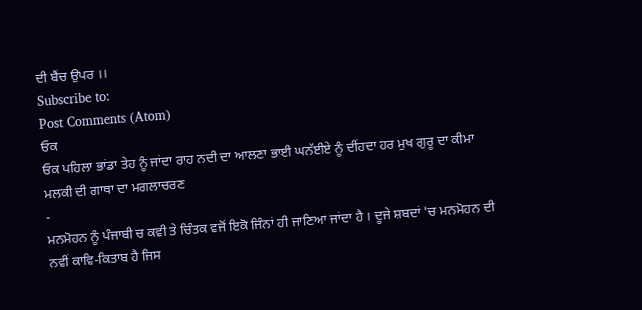ਦੀ ਬੈਂਚ ਉਪਰ ।।
Subscribe to:
Post Comments (Atom)
ਓਕ
ਓਕ ਪਹਿਲਾ ਭਾਂਡਾ ਤੇਹ ਨੂੰ ਜਾਂਦਾ ਰਾਹ ਨਦੀ ਦਾ ਆਲਣਾ ਭਾਈ ਘਨੱਈਏ ਨੂੰ ਦੀਂਹਦਾ ਹਰ ਮੁਖ ਗੁਰੂ ਦਾ ਕੀਮਾ ਮਲਕੀ ਦੀ ਗਾਥਾ ਦਾ ਮਗਲਾਚਰਣ
-
ਮਨਮੋਹਨ ਨੂੰ ਪੰਜਾਬੀ ਚ ਕਵੀ ਤੇ ਚਿੰਤਕ ਵਜੋਂ ਇਕੋ ਜਿੰਨਾਂ ਹੀ ਜਾਣਿਆ ਜਾਂਦਾ ਹੈ । ਦੂਜੇ ਸ਼ਬਦਾਂ 'ਚ ਮਨਮੋਹਨ ਦੀ ਨਵੀਂ ਕਾਵਿ-ਕਿਤਾਬ ਹੈ ਜਿਸ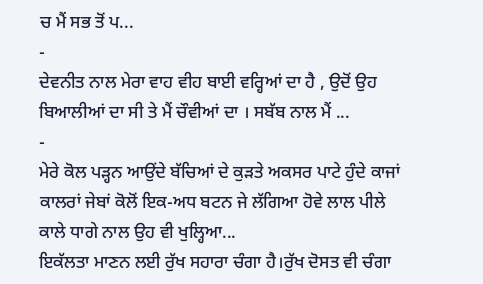ਚ ਮੈਂ ਸਭ ਤੋਂ ਪ...
-
ਦੇਵਨੀਤ ਨਾਲ ਮੇਰਾ ਵਾਹ ਵੀਹ ਬਾਈ ਵਰ੍ਹਿਆਂ ਦਾ ਹੈ , ਉਦੋਂ ਉਹ ਬਿਆਲੀਆਂ ਦਾ ਸੀ ਤੇ ਮੈਂ ਚੌਵੀਆਂ ਦਾ । ਸਬੱਬ ਨਾਲ ਮੈਂ ...
-
ਮੇਰੇ ਕੋਲ ਪੜ੍ਹਨ ਆਉਂਦੇ ਬੱਚਿਆਂ ਦੇ ਕੁੜਤੇ ਅਕਸਰ ਪਾਟੇ ਹੁੰਦੇ ਕਾਜਾਂ ਕਾਲਰਾਂ ਜੇਬਾਂ ਕੋਲੋਂ ਇਕ-ਅਧ ਬਟਨ ਜੇ ਲੱਗਿਆ ਹੋਵੇ ਲਾਲ ਪੀਲੇ ਕਾਲੇ ਧਾਗੇ ਨਾਲ ਉਹ ਵੀ ਖੁਲ੍ਹਿਆ...
ਇਕੱਲਤਾ ਮਾਣਨ ਲਈ ਰੁੱਖ ਸਹਾਰਾ ਚੰਗਾ ਹੈ।ਰੁੱਖ ਦੋਸਤ ਵੀ ਚੰਗਾ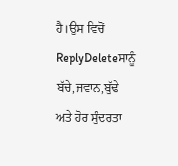ਹੈ।ਉਸ ਵਿਚੋਂ
ReplyDeleteਸਾਨੂੰ ਬੱਚੇ,ਜਵਾਨ,ਬੁੱਢੇ ਅਤੇ ਹੋਰ ਸੁੰਦਰਤਾ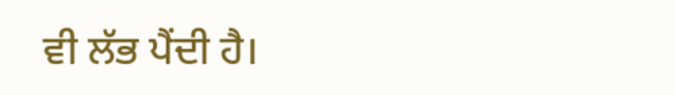ਵੀ ਲੱਭ ਪੈਂਦੀ ਹੈ।